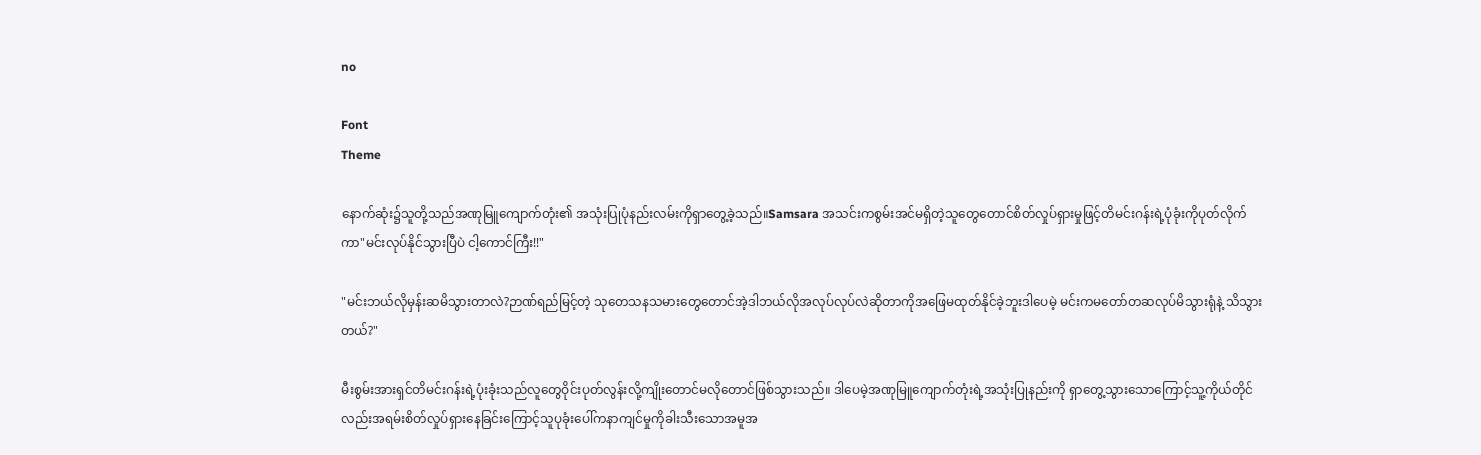no

Font
Theme

နောက်ဆုံး၌သူတို့သည်အဏုမြူကျောက်တုံး၏ အသုံးပြုပုံနည်းလမ်းကိုရှာတွေ့ခဲ့သည်။Samsara အသင်းကစွမ်းအင်မရှိတဲ့သူတွေတောင်စိတ်လှုပ်ရှားမှုဖြင့်တိမင်းဂန်းရဲ့ပုံခုံးကိုပုတ်လိုက်ကာ"မင်းလုပ်နိုင်သွားပြီပဲ ငါ့ကောင်ကြီး!!"

"မင်းဘယ်လိုမှန်းဆမိသွားတာလဲ?ဉာဏ်ရည်မြင့်တဲ့ သုတေသနသမားတွေတောင်အဲ့ဒါဘယ်လိုအလုပ်လုပ်လဲဆိုတာကိုအဖြေမထုတ်နိုင်ခဲ့ဘူးဒါပေမဲ့ မင်းကမတော်တဆလုပ်မိသွားရုံနဲ့ သိသွားတယ်?"

မီးစွမ်းအားရှင်တိမင်းဂန်းရဲ့ပုံးခုံးသည်လူတွေဝိုင်းပုတ်လွန်းလို့ကျိုးတောင်မလိုတောင်ဖြစ်သွားသည်။ ဒါပေမဲ့အဏုမြူကျောက်တုံးရဲ့အသုံးပြုနည်းကို ရှာတွေ့သွားသောကြောင့်သူ့ကိုယ်တိုင်လည်းအရမ်းစိတ်လှုပ်ရှားနေခြင်းကြောင့်သူပုခုံးပေါ်ကနာကျင်မှုကိုခါးသီးသောအမူအ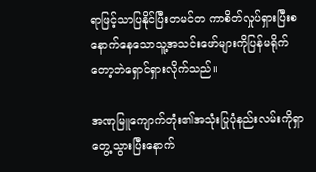ရာဖြင့်သာပြနိုင်ပြီးတမင်တ ကာစိတ်လှုပ်ရှားပြီးစနောက်နေသောသူ့အသင်းဖော်များကိုပြန်မရိုက်တော့ဘဲရှောင်ရှားလိုက်သည်။

အဏုမြူကျောက်တုံး၏အသုံးပြုပုံနည်းလမ်းကိုရှာတွေ့သွားပြီးနောက်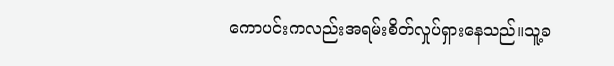ကောပင်းကလည်းအရမ်းစိတ်လှုပ်ရှားနေသည်။သူ့ခ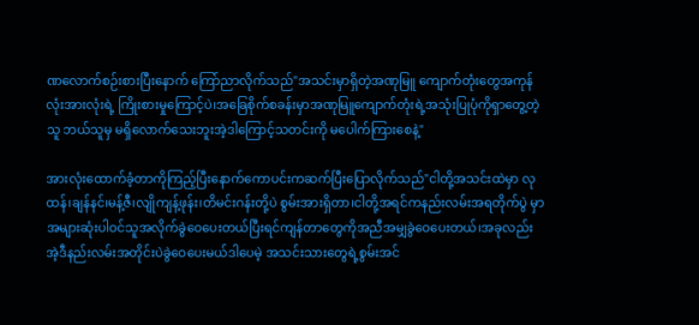ဏလောက်စဉ်းစားပြီးနောက် ကြော်ညာလိုက်သည်"အသင်းမှာရှိတဲ့အဏုမြူ ကျောက်တုံးတွေအကုန်လုံးအားလုံးရဲ့ ကြိုးစားမှုကြောင့်ပဲ၊အခြေစိုက်စခန်းမှာအဏုမြူကျောက်တုံးရဲ့အသုံးပြုပုံကိုရှာတွေ့တဲ့သူ ဘယ်သူမှ မရှိလောက်သေးဘူးအဲ့ဒါကြောင့်သတင်းကို မပေါက်ကြားစေနဲ့"

အားလုံးထောက်ခံ့တာကိုကြည့်ပြီးနောက်ကောပင်းကဆက်ပြီးပြောလိုက်သည်"ငါတို့အသင်းထဲမှာ လုထန်၊ချန်နင်၊မန့်ဇီ၊လျိုကျန့်ဖုန်း၊တိမင်းဂန်းတို့ပဲ စွမ်းအားရှိတာ၊ငါတို့အရင်ကနည်းလမ်းအရတိုက်ပွဲ မှာအများဆုံးပါဝင်သူအလိုက်ခွဲဝေပေးတယ်ပြီးရင်ကျန်တာတွေကိုအညီအမျှခွဲဝေပေးတယ်၊အခုလည်းအဲ့ဒီနည်းလမ်းအတိုင်းပဲခွဲဝေပေးမယ်ဒါပေမဲ့ အသင်းသားတွေရဲ့စွမ်းအင်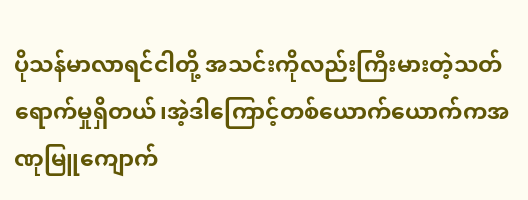ပိုသန်မာလာရင်ငါတို့ အသင်းကိုလည်းကြီးမားတဲ့သတ်ရောက်မှုရှိတယ်၊အဲ့ဒါကြောင့်တစ်ယောက်ယောက်ကအဏုမြူကျောက်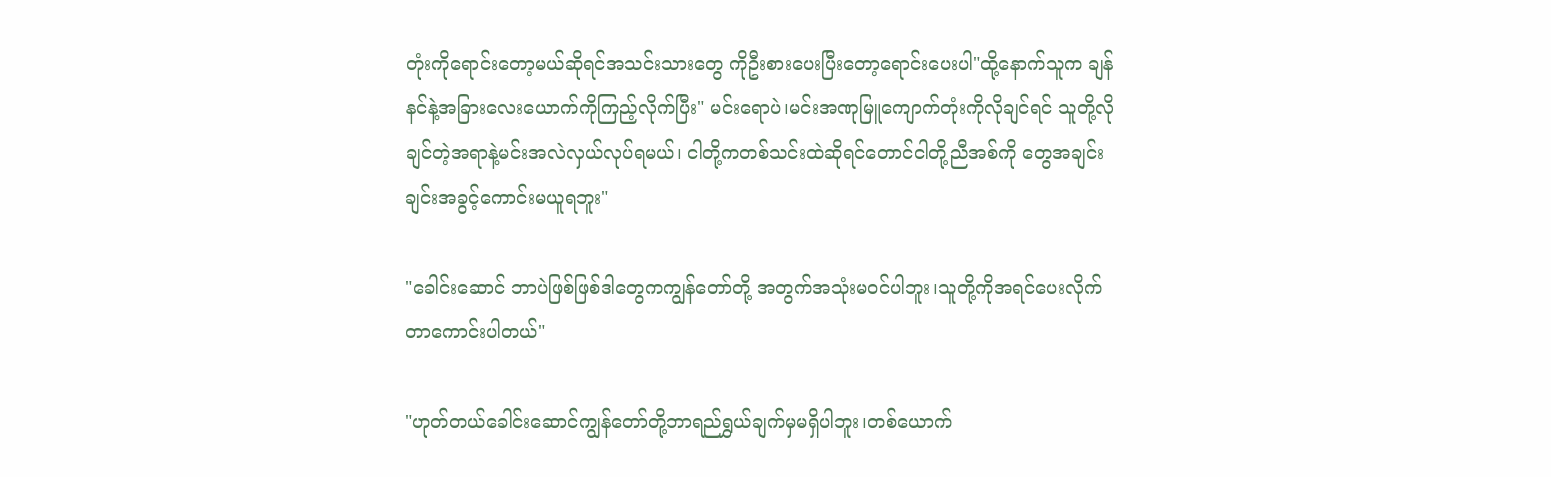တုံးကိုရောင်းတော့မယ်ဆိုရင်အသင်းသားတွေ ကိုဦးစားပေးပြီးတော့ရောင်းပေးပါ"ထို့နောက်သူက ချန်နင်နဲ့အခြားလေးယောက်ကိုကြည့်လိုက်ပြီး" မင်းရောပဲ၊မင်းအဏုမြူကျောက်တုံးကိုလိုချင်ရင် သူတို့လိုချင်တဲ့အရာနဲ့မင်းအလဲလှယ်လုပ်ရမယ်၊ ငါတို့ကတစ်သင်းထဲဆိုရင်တောင်ငါတို့ညီအစ်ကို တွေအချင်းချင်းအခွင့်ကောင်းမယူရဘူး"

"ခေါင်းဆောင် ဘာပဲဖြစ်ဖြစ်ဒါတွေကကျွန်တော်တို့ အတွက်အသုံးမဝင်ပါဘူး၊သူတို့ကိုအရင်ပေးလိုက် တာကောင်းပါတယ်"

"ဟုတ်တယ်ခေါင်းဆောင်ကျွန်တော်တို့ဘာရည်ရွှယ်ချက်မှမရှိပါဘူး၊တစ်ယောက်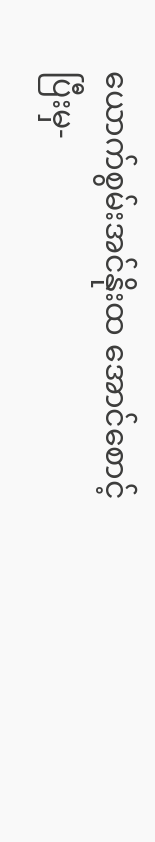ယောက်စွမ်းအင်နိုးထ အောင်စောင့်ပြီးမှ-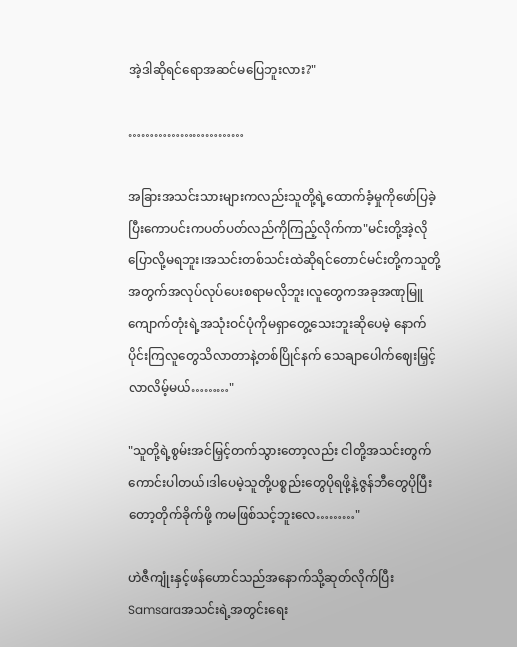အဲ့ဒါဆိုရင်ရောအဆင်မပြေဘူးလား?"

………………………

အခြားအသင်းသားများကလည်းသူတို့ရဲ့ထောက်ခံ့မှုကိုဖော်ပြခဲ့ပြီးကောပင်းကပတ်ပတ်လည်ကိုကြည့်လိုက်ကာ"မင်းတို့အဲ့လိုပြောလို့မရဘူး၊အသင်းတစ်သင်းထဲဆိုရင်တောင်မင်းတို့ကသူတို့အတွက်အလုပ်လုပ်ပေးစရာမလိုဘူး၊လူတွေကအခုအဏုမြူကျောက်တုံးရဲ့အသုံးဝင်ပုံကိုမရှာတွေ့သေးဘူးဆိုပေမဲ့ နောက်ပိုင်းကြလူတွေသိလာတာနဲ့တစ်ပြိုင်နက် သေချာပေါက်ဈေးမြှင့်လာလိမ့်မယ်………"

"သူတို့ရဲ့စွမ်းအင်မြှင့်တက်သွားတော့လည်း ငါတို့အသင်းတွက်ကောင်းပါတယ်၊ဒါပေမဲ့သူတို့ပစ္စည်းတွေပိုရဖို့နဲ့ဇွန်ဘီတွေပိုပြီးတော့တိုက်ခိုက်ဖို့ ကမဖြစ်သင့်ဘူးလေ………"

ဟဲဇီကျုံးနှင့်ဖန်ဟောင်သည်အနောက်သို့ဆုတ်လိုက်ပြီးSamsaraအသင်းရဲ့အတွင်းရေး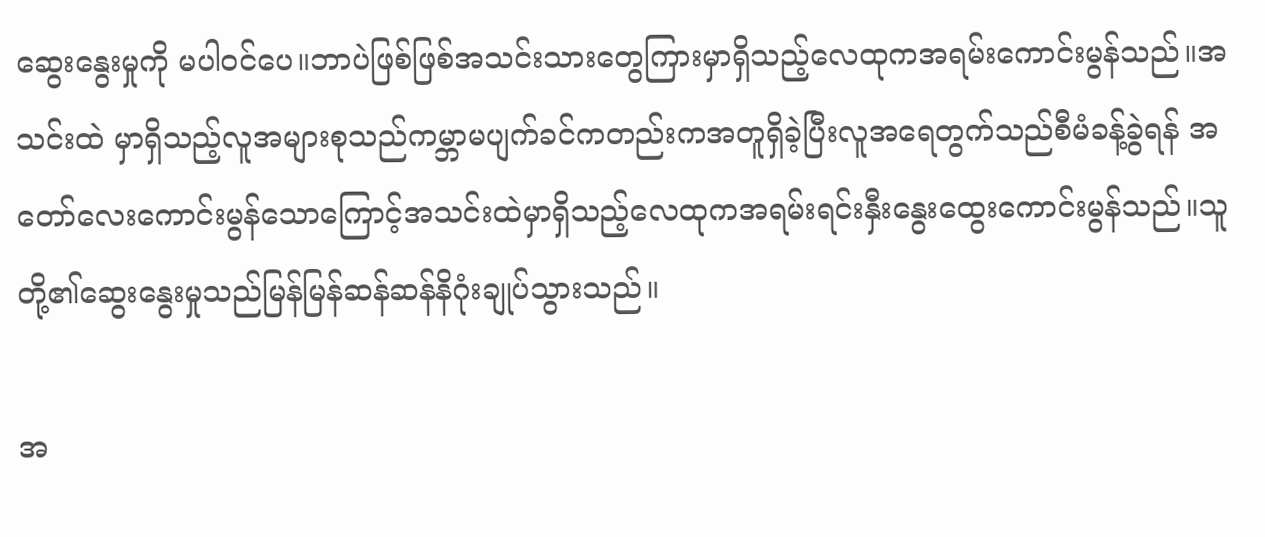ဆွေးနွေးမှုကို မပါဝင်ပေ။ဘာပဲဖြစ်ဖြစ်အသင်းသားတွေကြားမှာရှိသည့်လေထုကအရမ်းကောင်းမွန်သည်။အသင်းထဲ မှာရှိသည့်လူအများစုသည်ကမ္ဘာမပျက်ခင်ကတည်းကအတူရှိခဲ့ပြီးလူအရေတွက်သည်စီမံခန့်ခွဲရန် အတော်လေးကောင်းမွန်သောကြောင့်အသင်းထဲမှာရှိသည့်လေထုကအရမ်းရင်းနှီးနွေးထွေးကောင်းမွန်သည်။သူတို့၏ဆွေးနွေးမှုသည်မြန်မြန်ဆန်ဆန်နိဂုံးချုပ်သွားသည်။

အ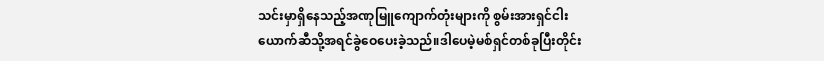သင်းမှာရှိနေသည့်အဏုမြူကျောက်တုံးများကို စွမ်းအားရှင်ငါးယောက်ဆီသို့အရင်ခွဲဝေပေးခဲ့သည်။ဒါပေမဲ့မစ်ရှင်တစ်ခုပြီးတိုင်း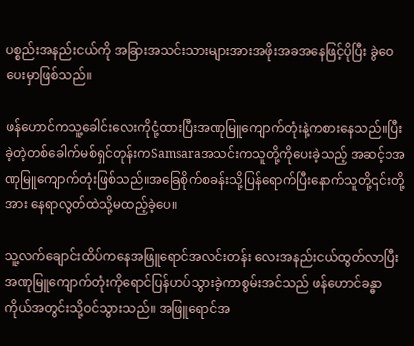ပစ္စည်းအနည်းငယ်ကို အခြားအသင်းသားများအားအဖိုးအခအနေဖြင့်ပိုပြီး ခွဲဝေပေးမှာဖြစ်သည်။

ဖန်ဟောင်ကသူ့ခေါင်းလေးကိုငုံ့ထားပြီးအဏုမြူကျောက်တုံးနဲ့ကစားနေသည်။ပြီးခဲ့တဲ့တစ်ခေါက်မစ်ရှင်တုန်းကSamsaraအသင်းကသူတို့ကိုပေးခဲ့သည့် အဆင့်၁အဏုမြူကျောက်တုံးဖြစ်သည်။အခြေစိုက်စခန်းသို့ပြန်ရောက်ပြီးနောက်သူတို့၎င်းတို့အား နေရာလွတ်ထဲသို့မထည့်ခဲ့ပေ။

သူ့လက်ချောင်းထိပ်ကနေအဖြူရောင်အလင်းတန်း လေးအနည်းငယ်ထွတ်လာပြီးအဏုမြူကျောက်တုံးကိုရောင်ပြန်ဟပ်သွားခဲ့ကာစွမ်းအင်သည် ဖန်ဟောင်ခန္ဓာကိုယ်အတွင်းသို့ဝင်သွားသည်။ အဖြူရောင်အ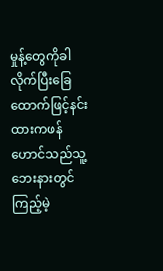မှုန့်တွေကိုခါလိုက်ပြီးခြေထောက်ဖြင့်နင်းထားကဖန်ဟောင်သည်သူ့ဘေးနားတွင်ကြည့်မဲ့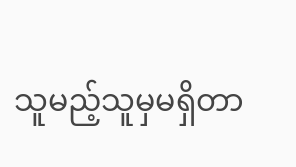သူမည့်သူမှမရှိတာ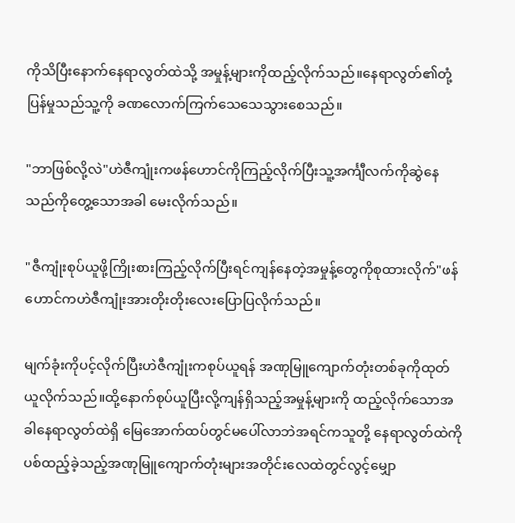ကိုသိပြီးနောက်နေရာလွတ်ထဲသို့ အမှုန့်များကိုထည့်လိုက်သည်။နေရာလွတ်၏တုံ့ပြန်မှုသည်သူ့ကို ခဏလောက်ကြက်သေသေသွားစေသည်။

"ဘာဖြစ်လို့လဲ"ဟဲဇီကျုံးကဖန်ဟောင်ကိုကြည့်လိုက်ပြီးသူ့အင်္ကျီလက်ကိုဆွဲနေသည်ကိုတွေ့သောအခါ မေးလိုက်သည်။

"ဇီကျုံးစုပ်ယူဖို့ကြိုးစားကြည့်လိုက်ပြီးရင်ကျန်နေတဲ့အမှုန့်တွေကိုစုထားလိုက်"ဖန်ဟောင်ကဟဲဇီကျုံးအားတိုးတိုးလေးပြောပြလိုက်သည်။

မျက်ခုံးကိုပင့်လိုက်ပြီးဟဲဇီကျုံးကစုပ်ယူရန် အဏုမြူကျောက်တုံးတစ်ခုကိုထုတ်ယူလိုက်သည်။ထို့နောက်စုပ်ယူပြီးလို့ကျန်ရှိသည့်အမှုန့်များကို ထည့်လိုက်သောအခါနေရာလွတ်ထဲရှိ မြေအောက်ထပ်တွင်မပေါ်လာဘဲအရင်ကသူတို့ နေရာလွတ်ထဲကိုပစ်ထည့်ခဲ့သည့်အဏုမြူကျောက်တုံးများအတိုင်းလေထဲတွင်လွင့်မျှော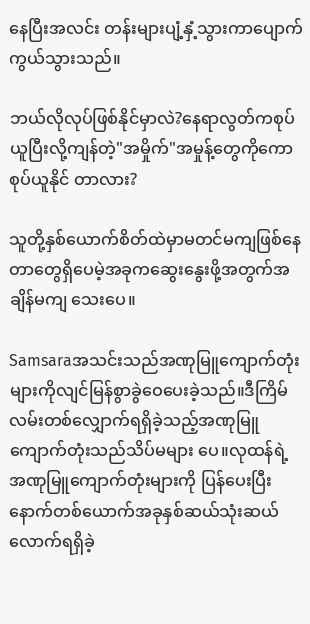နေပြီးအလင်း တန်းများပျံ့နှံ့သွားကာပျောက်ကွယ်သွားသည်။

ဘယ်လိုလုပ်ဖြစ်နိုင်မှာလဲ?နေရာလွတ်ကစုပ်ယူပြီးလို့ကျန်တဲ့"အမှိုက်"အမှုန့်တွေကိုကောစုပ်ယူနိုင် တာလား?

သူတို့နှစ်ယောက်စိတ်ထဲမှာမတင်မကျဖြစ်နေတာတွေရှိပေမဲ့အခုကဆွေးနွေးဖို့အတွက်အချိန်မကျ သေးပေ။

Samsaraအသင်းသည်အဏုမြူကျောက်တုံးများကိုလျင်မြန်စွာခွဲဝေပေးခဲ့သည်။ဒီကြိမ်လမ်းတစ်လျှောက်ရရှိခဲ့သည့်အဏုမြူကျောက်တုံးသည်သိပ်မများ ပေ။လုထန်ရဲ့အဏုမြူကျောက်တုံးများကို ပြန်ပေးပြီးနောက်တစ်ယောက်အခုနှစ်ဆယ်သုံးဆယ်လောက်ရရှိခဲ့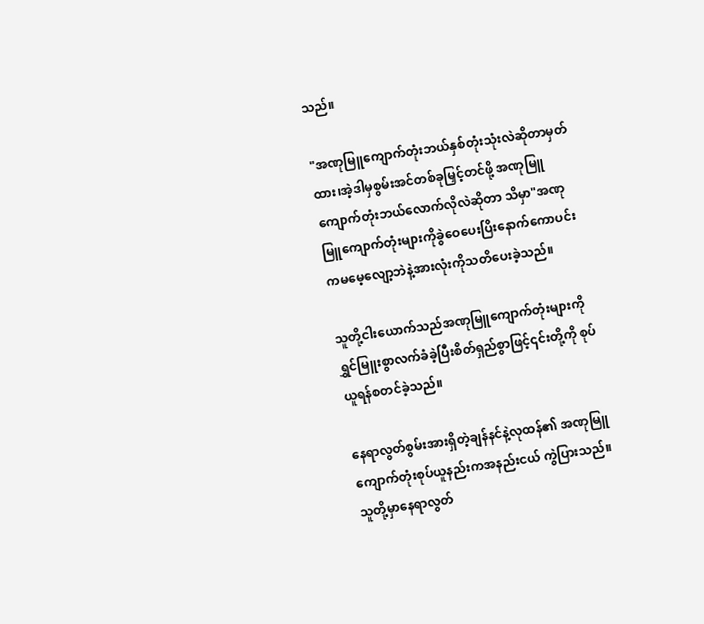သည်။

"အဏုမြူကျောက်တုံးဘယ်နှစ်တုံးသုံးလဲဆိုတာမှတ်ထား၊အဲ့ဒါမှစွမ်းအင်တစ်ခုမြှင့်တင်ဖို့ အဏုမြူကျောက်တုံးဘယ်လောက်လိုလဲဆိုတာ သိမှာ"အဏုမြူကျောက်တုံးများကိုခွဲဝေပေးပြိးနောက်ကောပင်းကမမေ့လျော့ဘဲနဲ့အားလုံးကိုသတိပေးခဲ့သည်။

သူတို့ငါးယောက်သည်အဏုမြူကျောက်တုံးများကို ရွှင်မြူးစွာလက်ခံခဲ့ပြီးစိတ်ရှည်စွာဖြင့်၎င်းတို့ကို စုပ်ယူရန်စတင်ခဲ့သည်။

နေရာလွတ်စွမ်းအားရှိတဲ့ချန်နင်နဲ့လုထန်၏ အဏုမြူကျောက်တုံးစုပ်ယူနည်းကအနည်းငယ် ကွဲပြားသည်။သူတို့မှာနေရာလွတ်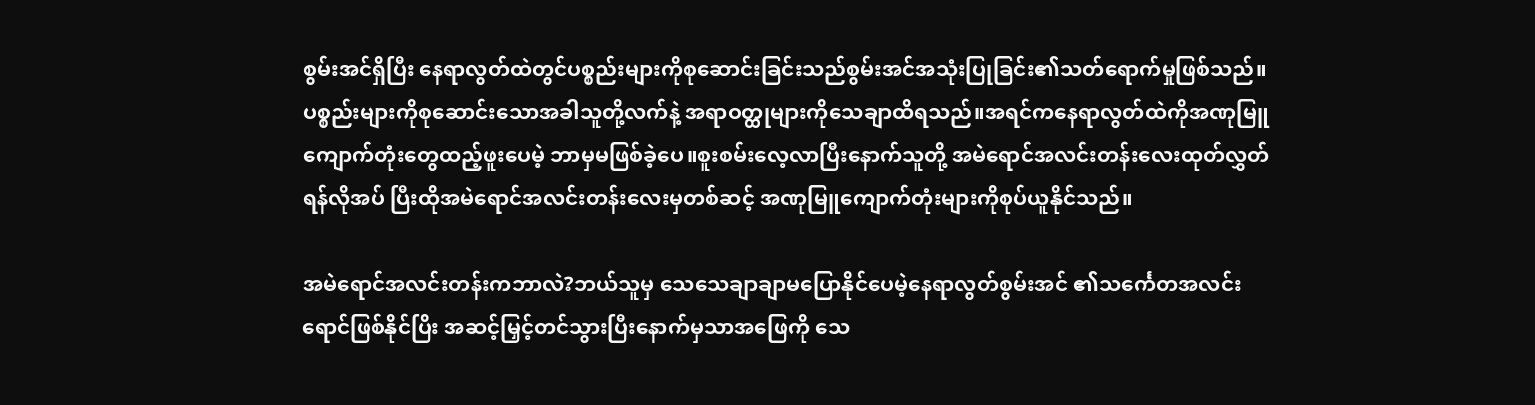စွမ်းအင်ရှိပြီး နေရာလွတ်ထဲတွင်ပစ္စည်းများကိုစုဆောင်းခြင်းသည်စွမ်းအင်အသုံးပြုခြင်း၏သတ်ရောက်မှုဖြစ်သည်။ ပစ္စည်းများကိုစုဆောင်းသောအခါသူတို့လက်နဲ့ အရာဝတ္ထုများကိုသေချာထိရသည်။အရင်ကနေရာလွတ်ထဲကိုအဏုမြူကျောက်တုံးတွေထည့်ဖူးပေမဲ့ ဘာမှမဖြစ်ခဲ့ပေ။စူးစမ်းလေ့လာပြီးနောက်သူတို့ အမဲရောင်အလင်းတန်းလေးထုတ်လွှတ်ရန်လိုအပ် ပြီးထိုအမဲရောင်အလင်းတန်းလေးမှတစ်ဆင့် အဏုမြူကျောက်တုံးများကိုစုပ်ယူနိုင်သည်။

အမဲရောင်အလင်းတန်းကဘာလဲ?ဘယ်သူမှ သေသေချာချာမပြောနိုင်ပေမဲ့နေရာလွတ်စွမ်းအင် ၏သင်္ကေတအလင်းရောင်ဖြစ်နိုင်ပြိး အဆင့်မြှင့်တင်သွားပြီးနောက်မှသာအဖြေကို သေ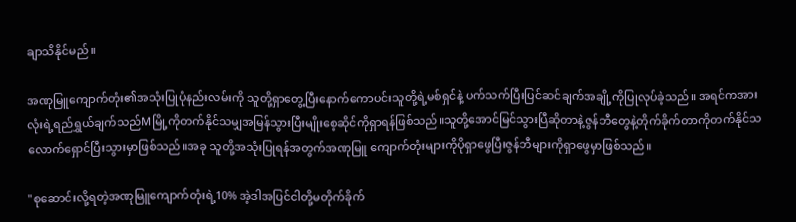ချာသိနိုင်မည်။

အဏုမြူကျောက်တုံး၏အသုံးပြုပုံနည်းလမ်းကို သူတို့ရှာတွေ့ပြီးနောက်ကောပင်းသူတို့ရဲ့မစ်ရှင်နဲ့ ပက်သက်ပြီးပြင်ဆင်ချက်အချို့ကိုပြုလုပ်ခဲ့သည်။ အရင်ကအားလုံးရဲ့ရည်ရွှယ်ချက်သည်Mမြို့ကိုတက်နိုင်သမျှအမြန်သွားပြီးမျိုးစေ့ဆိုင်ကိုရှာရန်ဖြစ်သည်။သူတို့အောင်မြင်သွားပြီဆိုတာနဲ့ဇွန်ဘီတွေနဲ့တိုက်ခိုက်တာကိုတက်နိုင်သလောက်ရှောင်ပြီးသွားမှာဖြစ်သည်။အခု သူတို့အသုံးပြုရန်အတွက်အဏုမြူ ကျောက်တုံးများကိုပိုရှာဖွေပြီးဇွန်ဘီများကိုရှာဖွေမှာဖြစ်သည်။

"စုဆောင်းလို့ရတဲ့အဏုမြူကျောက်တုံးရဲ့10% အဲ့ဒါအပြင်ငါတို့မတိုက်ခိုက်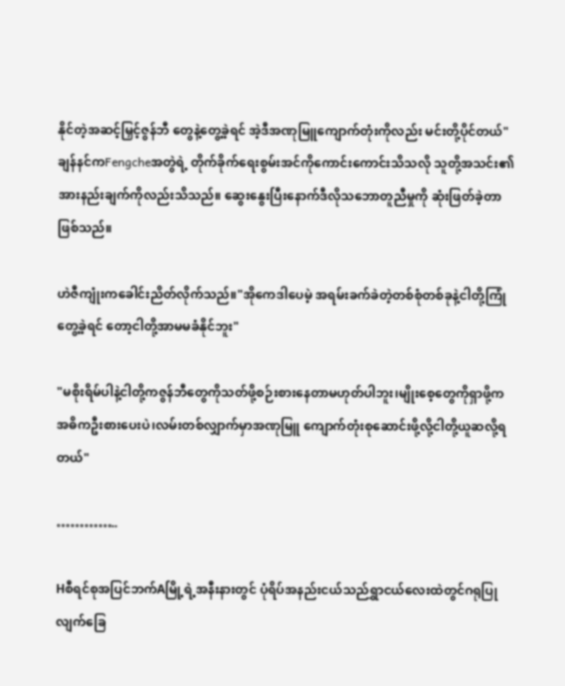နိုင်တဲ့အဆင့်မြှင့်ဇွန်ဘီ တွေနဲ့တွေ့ခဲ့ရင် အဲ့ဒီအဏုမြူကျောက်တုံးကိုလည်း မင်းတို့ပိုင်တယ်"ချန်နင်ကFengcheအတွဲရဲ့ တိုက်ခိုက်ရေးစွမ်းအင်ကိုကောင်းကောင်းသိသလို သူတို့အသင်း၏အားနည်းချက်ကိုလည်းသိသည်။ ဆွေးနွေးပြီးနောက်ဒီလိုသဘောတူညီမှုကို ဆုံးဖြတ်ခဲ့တာဖြစ်သည်။

ဟဲဇီကျုံးကခေါင်းညိတ်လိုက်သည်။"အိုကေဒါပေမဲ့ အရမ်းခက်ခဲတဲ့တစ်စုံတစ်ခုနဲ့ငါတို့ကြုံတွေ့ခဲ့ရင် တော့ငါတို့အာမမခံနိုင်ဘူး"

"မစိုးရိမ်ပါနဲ့ငါတို့ကဇွန်ဘီတွေကိုသတ်ဖို့စဉ်းစားနေတာမဟုတ်ပါဘူး၊မျိုးစေ့တွေကိုရှာဖို့က အဓိကဦးစားပေးပဲ၊လမ်းတစ်လျှာက်မှာအဏုမြူ ကျောက်တုံးစုဆောင်းဖို့လို့ငါတို့ယူဆလို့ရတယ်"

…………..

Hစီရင်စုအပြင်ဘက်Aမြို့ရဲ့အနီးနားတွင် ပုံရိပ်အနည်းငယ်သည်ရွှာငယ်လေးထဲတွင်ဂရုပြုလျက်ခြေ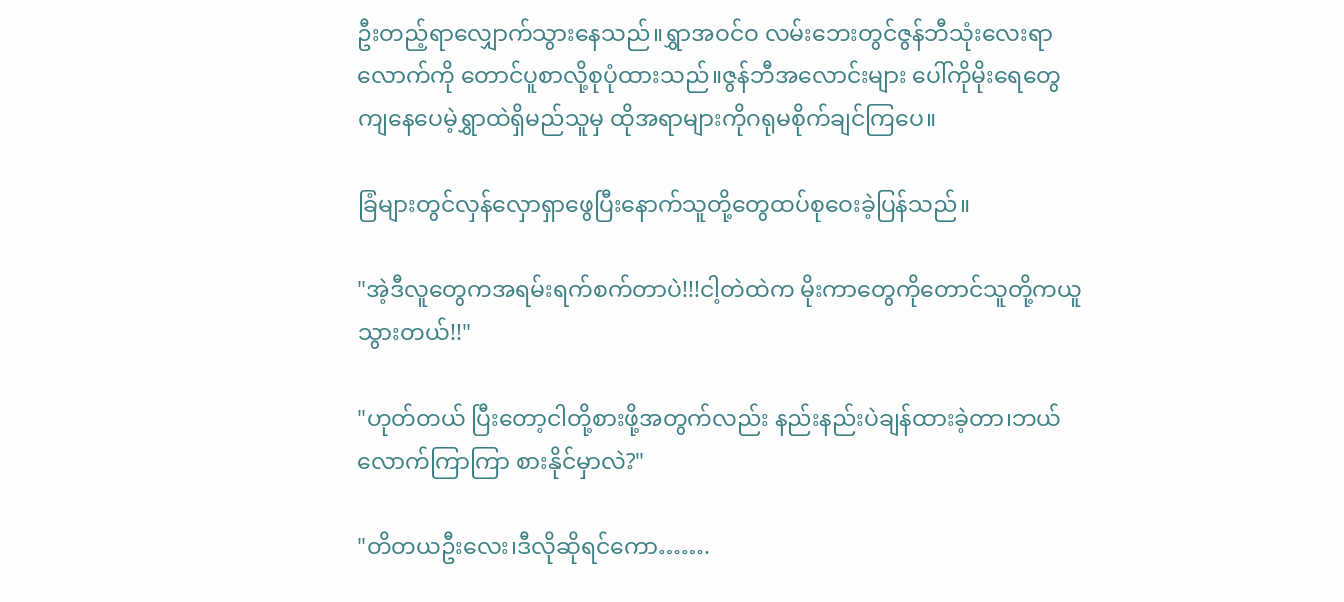ဦးတည့်ရာလျှောက်သွားနေသည်။ရွှာအဝင်ဝ လမ်းဘေးတွင်ဇွန်ဘီသုံးလေးရာလောက်ကို တောင်ပူစာလို့စုပုံထားသည်။ဇွန်ဘီအလောင်းများ ပေါ်ကိုမိုးရေတွေကျနေပေမဲ့ရွှာထဲရှိမည်သူမှ ထိုအရာများကိုဂရုမစိုက်ချင်ကြပေ။

ခြံများတွင်လှန်လှောရှာဖွေပြီးနောက်သူတို့တွေထပ်စုဝေးခဲ့ပြန်သည်။

"အဲ့ဒီလူတွေကအရမ်းရက်စက်တာပဲ!!!ငါ့တဲထဲက မိုးကာတွေကိုတောင်သူတို့ကယူသွားတယ်!!"

"ဟုတ်တယ် ပြီးတော့ငါတို့စားဖို့အတွက်လည်း နည်းနည်းပဲချန်ထားခဲ့တာ၊ဘယ်လောက်ကြာကြာ စားနိုင်မှာလဲ?"

"တိတယဦးလေး၊ဒီလိုဆိုရင်ကော…….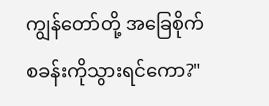ကျွန်တော်တို့ အခြေစိုက်စခန်းကိုသွားရင်ကော?"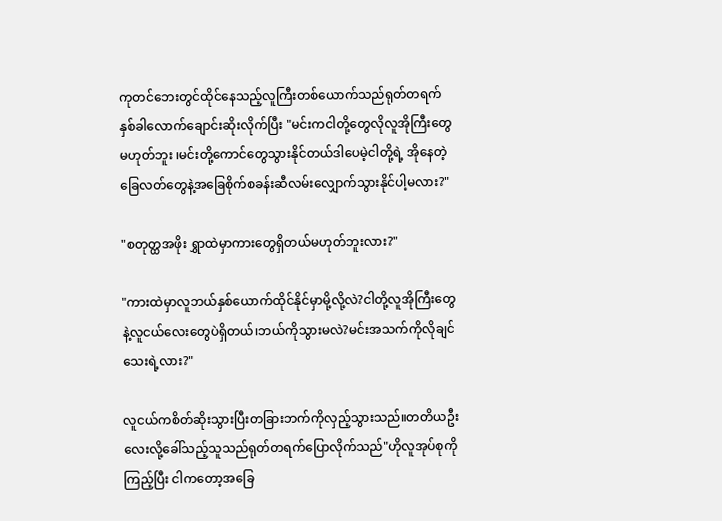ကုတင်ဘေးတွင်ထိုင်နေသည့်လူကြီးတစ်ယောက်သည်ရုတ်တရက်နှစ်ခါလောက်ချောင်းဆိုးလိုက်ပြီး "မင်းကငါတို့တွေလိုလူအိုကြီးတွေမဟုတ်ဘူး ၊မင်းတို့ကောင်တွေသွားနိုင်တယ်ဒါပေမဲ့ငါတို့ရဲ့ အိုနေတဲ့ခြေလတ်တွေနဲ့အခြေစိုက်စခန်းဆီလမ်းလျှောက်သွားနိုင်ပါ့မလား?"

"စတုတ္ထအဖိုး ရွှာထဲမှာကားတွေရှိတယ်မဟုတ်ဘူးလား?"

"ကားထဲမှာလူဘယ်နှစ်ယောက်ထိုင်နိုင်မှာမို့လို့လဲ?ငါတို့လူအိုကြီးတွေနဲ့လူငယ်လေးတွေပဲရှိတယ်၊ဘယ်ကိုသွားမလဲ?မင်းအသက်ကိုလိုချင်သေးရဲ့လား?"

လူငယ်ကစိတ်ဆိုးသွားပြီးတခြားဘက်ကိုလှည့်သွားသည်။တတိယဦးလေးလို့ခေါ်သည့်သူသည်ရုတ်တရက်ပြောလိုက်သည်"ဟိုလူအုပ်စုကိုကြည့်ပြီး ငါကတော့အခြေ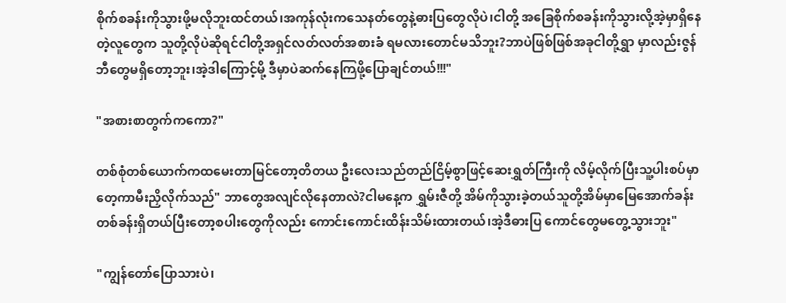စိုက်စခန်းကိုသွားဖို့မလိုဘူးထင်တယ်၊အကုန်လုံးကသေနတ်တွေနဲ့ဓားပြတွေလိုပဲ၊ငါတို့ အခြေစိုက်စခန်းကိုသွားလို့အဲ့မှာရှိနေတဲ့လူတွေက သူတို့လိုပဲဆိုရင်ငါတို့အရှင်လတ်လတ်အစားခံ ရမလားတောင်မသိဘူး?ဘာပဲဖြစ်ဖြစ်အခုငါတို့ရွှာ မှာလည်းဇွန်ဘီတွေမရှိတော့ဘူး၊အဲ့ဒါကြောင့်မို့ ဒီမှာပဲဆက်နေကြဖို့ပြောချင်တယ်!!!"

"အစားစာတွက်ကကော?"

တစ်စုံတစ်ယောက်ကထမေးတာမြင်တော့တိတယ ဦးလေးသည်တည်ငြိမ့်စွာဖြင့်ဆေးရွှတ်ကြီးကို လိမ့်လိုက်ပြီးသူ့ပါးစပ်မှာတေ့ကာမီးညှိလိုက်သည်" ဘာတွေအလျင်လိုနေတာလဲ?ငါမနေ့က ရွှမ်းဇီတို့ အိမ်ကိုသွားခဲ့တယ်သူတို့အိမ်မှာမြေအောက်ခန်း တစ်ခန်းရှိတယ်ပြီးတော့စပါးတွေကိုလည်း ကောင်းကောင်းထိန်းသိမ်းထားတယ်၊အဲ့ဒီဓားပြ ကောင်တွေမတွေ့သွားဘူး"

"ကျွန်တော်ပြောသားပဲ၊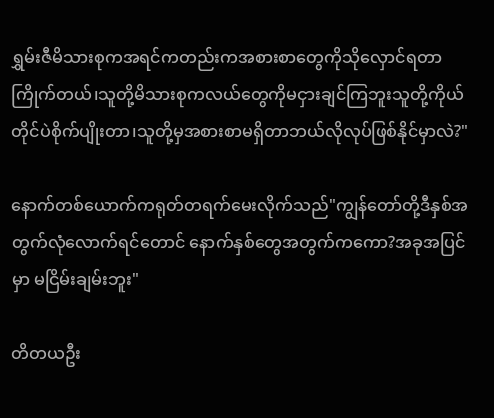ရွှမ်းဇီမိသားစုကအရင်ကတည်းကအစားစာတွေကိုသိုလှောင်ရတာကြိုက်တယ်၊သူတို့မိသားစုကလယ်တွေကိုမငှားချင်ကြဘူးသူတို့ကိုယ်တိုင်ပဲစိုက်ပျိုးတာ၊သူတို့မှအစားစာမရှိတာဘယ်လိုလုပ်ဖြစ်နိုင်မှာလဲ?"

နောက်တစ်ယောက်ကရုတ်တရက်မေးလိုက်သည်"ကျွန်တော်တို့ဒီနှစ်အတွက်လုံလောက်ရင်တောင် နောက်နှစ်တွေအတွက်ကကော?အခုအပြင်မှာ မငြိမ်းချမ်းဘူး"

တိတယဦး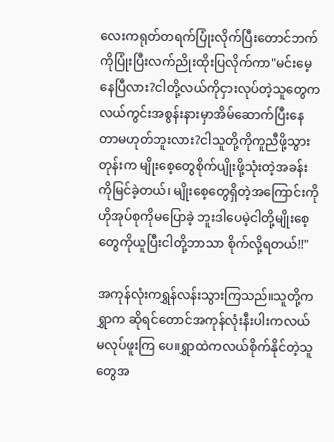လေးကရုတ်တရက်ပြုံးလိုက်ပြီးတောင်ဘက်ကိုပြုံးပြီးလက်ညိုးထိုးပြလိုက်ကာ"မင်းမေ့နေပြီလား?ငါတို့လယ်ကိုငှားလုပ်တဲ့သူတွေကလယ်ကွင်းအစွန်းနားမှာအိမ်ဆောက်ပြီးနေတာမဟုတ်ဘူးလား?ငါသူတို့ကိုကူညီဖို့သွားတုန်းက မျိုးစေ့တွေစိုက်ပျိုးဖို့သုံးတဲ့အခန်းကိုမြင်ခဲ့တယ်၊ မျိုးစေ့တွေရှိတဲ့အကြောင်းကိုဟိုအုပ်စုကိုမပြောခဲ့ ဘူးဒါပေမဲ့ငါတို့မျိုးစေ့တွေကိုယူပြီးငါတို့ဘာသာ စိုက်လို့ရတယ်!!"

အကုန်လုံးကရွှန်လန်းသွားကြသည်။သူတို့ကရွှာက ဆိုရင်တောင်အကုန်လုံးနီးပါးကလယ်မလုပ်ဖူးကြ ပေ။ရွှာထဲကလယ်စိုက်နိုင်တဲ့သူတွေအ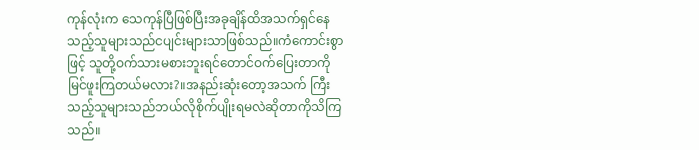ကုန်လုံးက သေကုန်ပြီဖြစ်ပြီးအခုချိန်ထိအသက်ရှင်နေသည့်သူများသည်ငပျင်းများသာဖြစ်သည်။ကံကောင်းစွာဖြင့် သူတို့ဝက်သားမစားဘူးရင်တောင်ဝက်ပြေးတာကို မြင်ဖူးကြတယ်မလား?။အနည်းဆုံးတော့အသက် ကြီးသည့်သူများသည်ဘယ်လိုစိုက်ပျိုးရမလဲဆိုတာကိုသိကြသည်။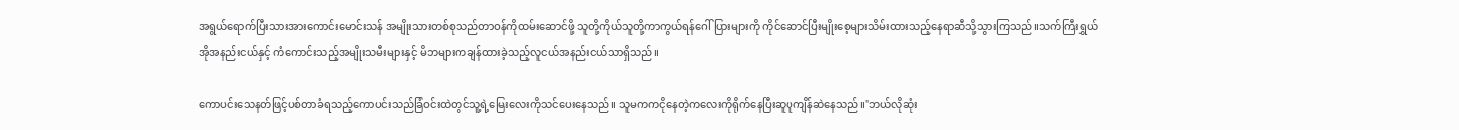အရွယ်ရောက်ပြီးသားအားကောင်းမောင်းသန် အမျိုးသားတစ်စုသည်တာဝန်ကိုထမ်းဆောင်ဖို့ သူတို့ကိုယ်သူတို့ကာကွယ်ရန်ဂေါ်ပြားများကို ကိုင်ဆောင်ပြီးမျိုးစေ့များသိမ်းထားသည့်နေရာဆီသို့သွားကြသည်။သက်ကြီးရွှယ်အိုအနည်းငယ်နှင့် ကံကောင်းသည့်အမျိုးသမီးများနှင့် မိဘများကချန်ထားခဲ့သည့်လူငယ်အနည်းငယ်သာရှိသည်။

ကောပင်းသေနတ်ဖြင့်ပစ်တာခံရသည့်ကောပင်းသည်ခြံဝင်းထဲတွင်သူ့ရဲ့မြေးလေးကိုသင်ပေးနေသည်။ သူမကကငိုနေတဲ့ကလေးကိုရိုက်နေပြီးဆူပူကျိန်ဆဲနေသည်။"ဘယ်လိုဆုံး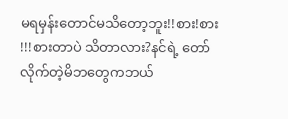မရမှန်းတောင်မသိတော့ဘူး!!စား!စား !!!စားတာပဲ သိတာလား?နင်ရဲ့ တော်လိုက်တဲ့မိဘတွေကဘယ်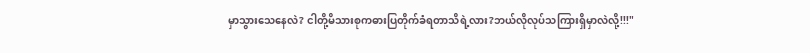မှာသွားသေနေလဲ? ငါတို့မိသားစုကဓားပြတိုက်ခံရတာသိရဲ့လား?ဘယ်လိုလုပ်သကြားရှိမှာလဲလို့!!!"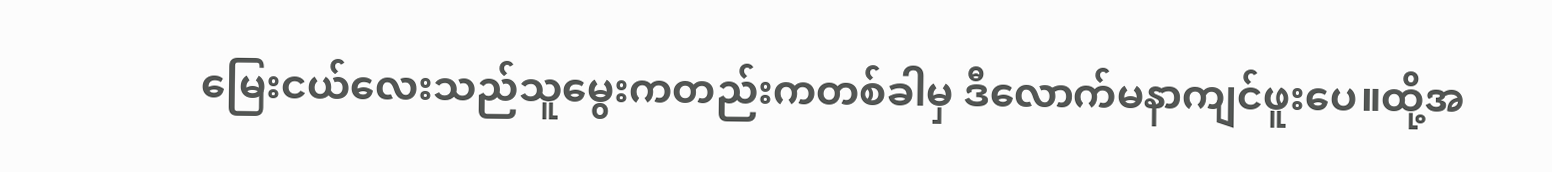မြေးငယ်လေးသည်သူမွေးကတည်းကတစ်ခါမှ ဒီလောက်မနာကျင်ဖူးပေ။ထို့အ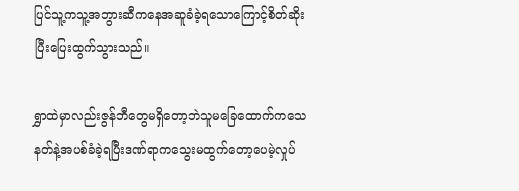ပြင်သူ့ကသူ့အဘွားဆီကနေအဆူခံခဲ့ရသောကြောင့်စိတ်ဆိုးပြီးပြေးထွက်သွားသည်။

ရွှာထဲမှာလည်းဇွန်ဘီတွေမရှိတော့ဘဲသူမခြေထောက်ကသေနတ်နဲ့အပစ်ခံခဲ့ရပြီးဒဏ်ရာကသွေးမထွက်တော့ပေမဲ့လှုပ်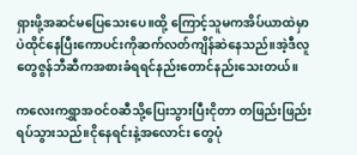ရှားဖို့အဆင်မပြေသေးပေ။ထို့ ကြောင့်သူမကအိပ်ယာထဲမှာပဲထိုင်နေပြီးကောပင်းကိုဆက်လတ်ကျိန်ဆဲနေသည်။အဲ့ဒီလူတွေဇွန်ဘီဆီကအစားခံရရင်နည်းတောင်နည်းသေးတယ်။

ကလေးကရွှာအဝင်ဝဆီသို့ပြေးသွားပြီးငိုတာ တဖြည်းဖြည်းရပ်သွားသည်။ငိုနေရင်းနဲ့အလောင်း တွေပုံ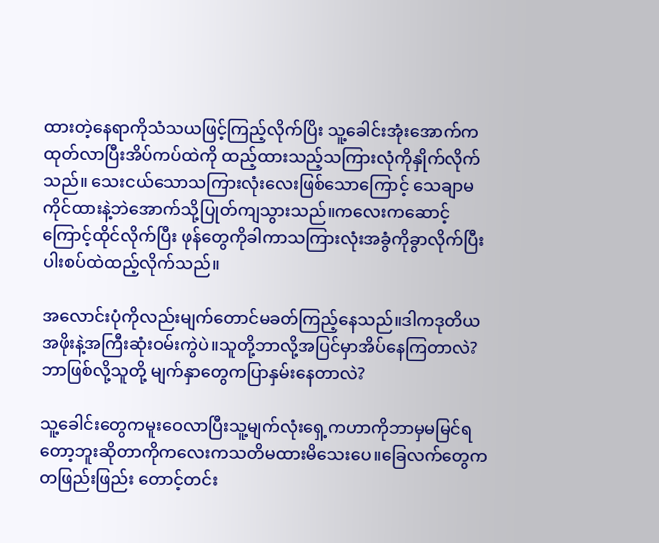ထားတဲ့နေရာကိုသံသယဖြင့်ကြည့်လိုက်ပြိး သူ့ခေါင်းအုံးအောက်ကထုတ်လာပြီးအိပ်ကပ်ထဲကို ထည့်ထားသည့်သကြားလုံကိုနှိုက်လိုက်သည်။ သေးငယ်သောသကြားလုံးလေးဖြစ်သောကြောင့် သေချာမကိုင်ထားနဲ့ဘဲအောက်သို့ပြုတ်ကျသွားသည်။ကလေးကဆောင့်ကြောင့်ထိုင်လိုက်ပြီး ဖုန်တွေကိုခါကာသကြားလုံးအခွံကိုခွာလိုက်ပြီးပါးစပ်ထဲထည့်လိုက်သည်။

အလောင်းပုံကိုလည်းမျက်တောင်မခတ်ကြည့်နေသည်။ဒါကဒုတိယအဖိုးနဲ့အကြီးဆုံးဝမ်းကွဲပဲ။သူတို့ဘာလို့အပြင်မှာအိပ်နေကြတာလဲ?ဘာဖြစ်လို့သူတို့ မျက်နှာတွေကပြာနှမ်းနေတာလဲ?

သူ့ခေါင်းတွေကမူးဝေလာပြီးသူ့မျက်လုံးရှေ့ကဟာကိုဘာမှမမြင်ရတော့ဘူးဆိုတာကိုကလေးကသတိမထားမိသေးပေ။ခြေလက်တွေကတဖြည်းဖြည်း တောင့်တင်း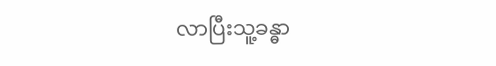လာပြီးသူ့ခန္ဓာ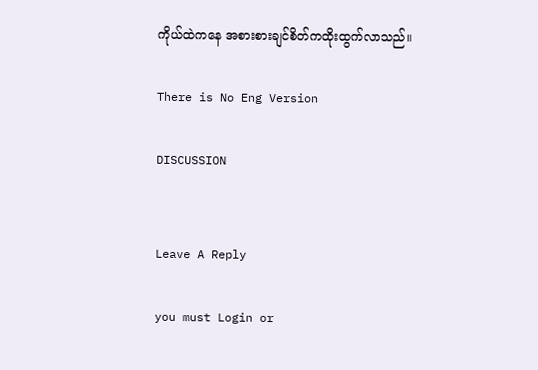ကိုယ်ထဲကနေ အစားစားချင်စိတ်ကထိုးထွက်လာသည်။

There is No Eng Version

DISCUSSION


Leave A Reply

you must Login or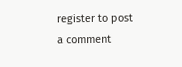register to post a comment